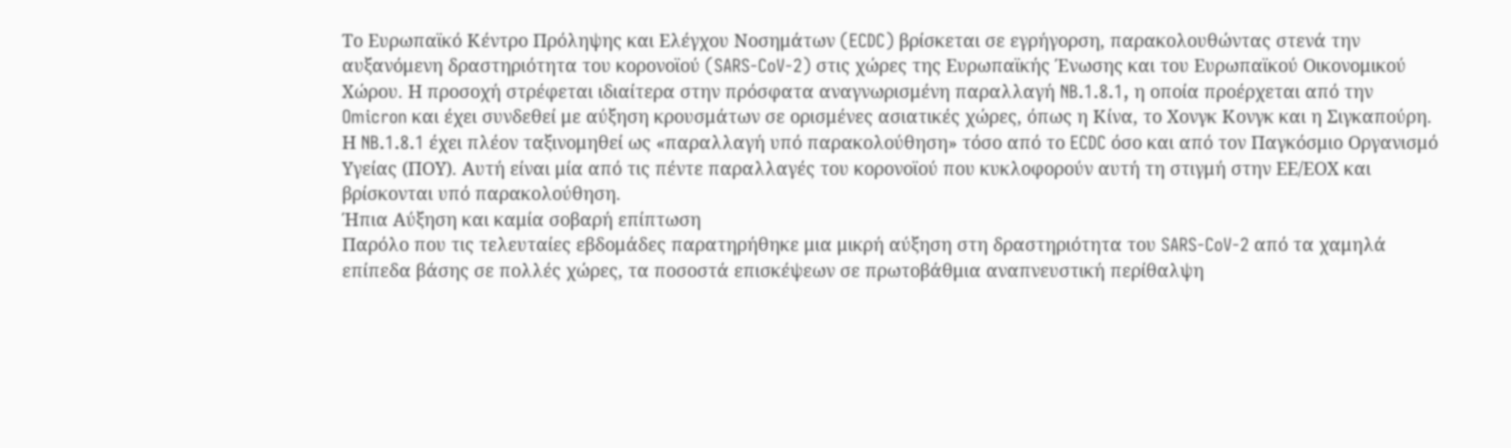Το Ευρωπαϊκό Κέντρο Πρόληψης και Ελέγχου Νοσημάτων (ECDC) βρίσκεται σε εγρήγορση, παρακολουθώντας στενά την αυξανόμενη δραστηριότητα του κορονοϊού (SARS-CoV-2) στις χώρες της Ευρωπαϊκής Ένωσης και του Ευρωπαϊκού Οικονομικού Χώρου. Η προσοχή στρέφεται ιδιαίτερα στην πρόσφατα αναγνωρισμένη παραλλαγή NB.1.8.1, η οποία προέρχεται από την Omicron και έχει συνδεθεί με αύξηση κρουσμάτων σε ορισμένες ασιατικές χώρες, όπως η Κίνα, το Χονγκ Κονγκ και η Σιγκαπούρη.
Η NB.1.8.1 έχει πλέον ταξινομηθεί ως «παραλλαγή υπό παρακολούθηση» τόσο από το ECDC όσο και από τον Παγκόσμιο Οργανισμό Υγείας (ΠΟΥ). Αυτή είναι μία από τις πέντε παραλλαγές του κορονοϊού που κυκλοφορούν αυτή τη στιγμή στην ΕΕ/ΕΟΧ και βρίσκονται υπό παρακολούθηση.
Ήπια Αύξηση και καμία σοβαρή επίπτωση
Παρόλο που τις τελευταίες εβδομάδες παρατηρήθηκε μια μικρή αύξηση στη δραστηριότητα του SARS-CoV-2 από τα χαμηλά επίπεδα βάσης σε πολλές χώρες, τα ποσοστά επισκέψεων σε πρωτοβάθμια αναπνευστική περίθαλψη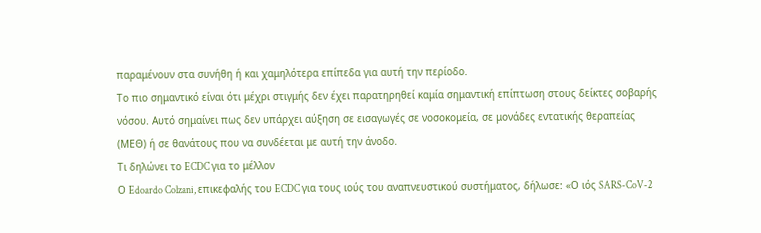παραμένουν στα συνήθη ή και χαμηλότερα επίπεδα για αυτή την περίοδο.
Το πιο σημαντικό είναι ότι μέχρι στιγμής δεν έχει παρατηρηθεί καμία σημαντική επίπτωση στους δείκτες σοβαρής νόσου. Αυτό σημαίνει πως δεν υπάρχει αύξηση σε εισαγωγές σε νοσοκομεία, σε μονάδες εντατικής θεραπείας (ΜΕΘ) ή σε θανάτους που να συνδέεται με αυτή την άνοδο.
Τι δηλώνει το ECDC για το μέλλον
Ο Edoardo Colzani, επικεφαλής του ECDC για τους ιούς του αναπνευστικού συστήματος, δήλωσε: «Ο ιός SARS-CoV-2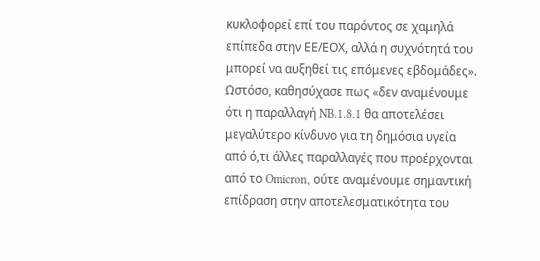κυκλοφορεί επί του παρόντος σε χαμηλά επίπεδα στην ΕΕ/ΕΟΧ, αλλά η συχνότητά του μπορεί να αυξηθεί τις επόμενες εβδομάδες». Ωστόσο, καθησύχασε πως «δεν αναμένουμε ότι η παραλλαγή NB.1.8.1 θα αποτελέσει μεγαλύτερο κίνδυνο για τη δημόσια υγεία από ό,τι άλλες παραλλαγές που προέρχονται από το Omicron, ούτε αναμένουμε σημαντική επίδραση στην αποτελεσματικότητα του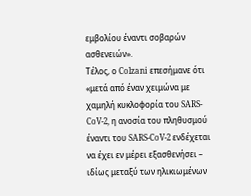εμβολίου έναντι σοβαρών ασθενειών».
Τέλος, ο Colzani επεσήμανε ότι «μετά από έναν χειμώνα με χαμηλή κυκλοφορία του SARS-CoV-2, η ανοσία του πληθυσμού έναντι του SARS-CoV-2 ενδέχεται να έχει εν μέρει εξασθενήσει – ιδίως μεταξύ των ηλικιωμένων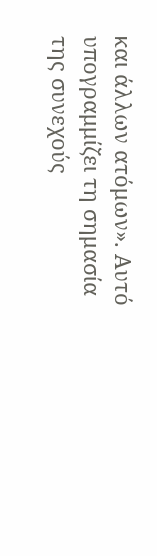και άλλων ατόμων». Αυτό υπογραμμίζει τη σημασία της συνεχούς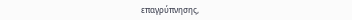επαγρύπνησης,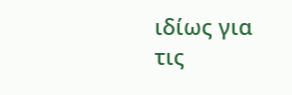ιδίως για τις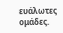ευάλωτες ομάδες.